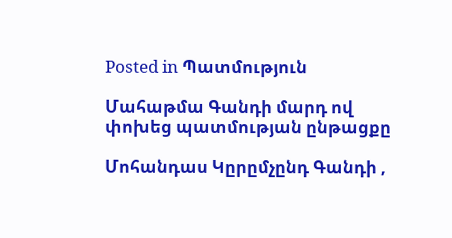Posted in Պատմություն

Մահաթմա Գանդի մարդ ով փոխեց պատմության ընթացքը

Մոհանդաս Կըրըմչընդ Գանդի ,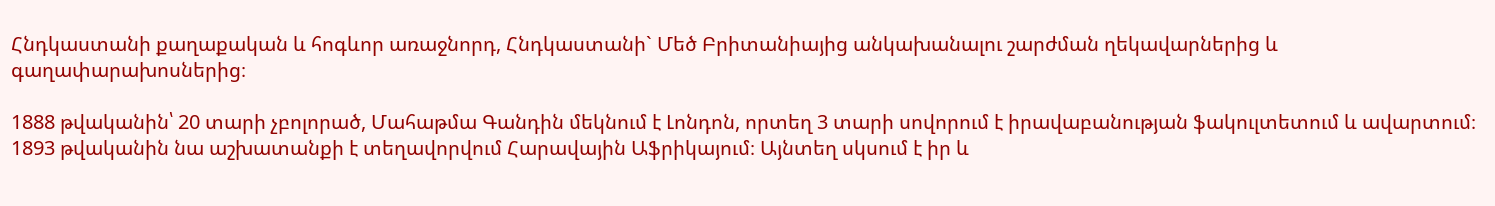Հնդկաստանի քաղաքական և հոգևոր առաջնորդ, Հնդկաստանի` Մեծ Բրիտանիայից անկախանալու շարժման ղեկավարներից և գաղափարախոսներից։

1888 թվականին՝ 20 տարի չբոլորած, Մահաթմա Գանդին մեկնում է Լոնդոն, որտեղ 3 տարի սովորում է իրավաբանության ֆակուլտետում և ավարտում։ 1893 թվականին նա աշխատանքի է տեղավորվում Հարավային Աֆրիկայում։ Այնտեղ սկսում է իր և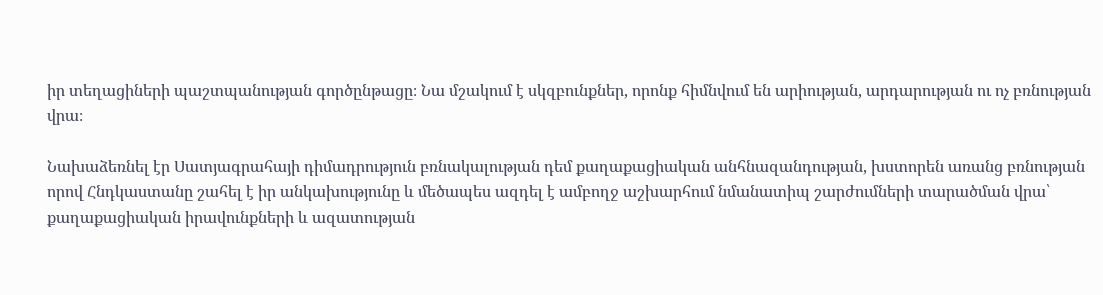իր տեղացիների պաշտպանության գործընթացը։ Նա մշակում է սկզբունքներ, որոնք հիմնվում են արիության, արդարության ու ոչ բռնության վրա։

Նախաձեռնել էր Սատյագրահայի դիմադրություն բռնակալության դեմ քաղաքացիական անհնազանդության, խստորեն առանց բռնության որով Հնդկաստանը շահել է իր անկախությունը և մեծապես ազդել է ամբողջ աշխարհում նմանատիպ շարժումների տարածման վրա՝ քաղաքացիական իրավունքների և ազատության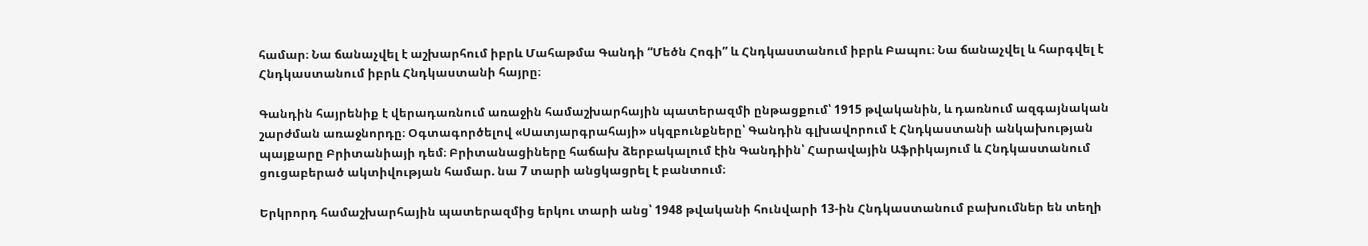համար։ Նա ճանաչվել է աշխարհում իբրև Մահաթմա Գանդի “Մեծն Հոգի” և Հնդկաստանում իբրև Բապու։ Նա ճանաչվել և հարգվել է Հնդկաստանում իբրև Հնդկաստանի հայրը։

Գանդին հայրենիք է վերադառնում առաջին համաշխարհային պատերազմի ընթացքում՝ 1915 թվականին, և դառնում ազգայնական շարժման առաջնորդը։ Օգտագործելով «Սատյարգրահայի» սկզբունքները՝ Գանդին գլխավորում է Հնդկաստանի անկախության պայքարը Բրիտանիայի դեմ։ Բրիտանացիները հաճախ ձերբակալում էին Գանդիին՝ Հարավային Աֆրիկայում և Հնդկաստանում ցուցաբերած ակտիվության համար. նա 7 տարի անցկացրել է բանտում։

Երկրորդ համաշխարհային պատերազմից երկու տարի անց՝ 1948 թվականի հունվարի 13-ին Հնդկաստանում բախումներ են տեղի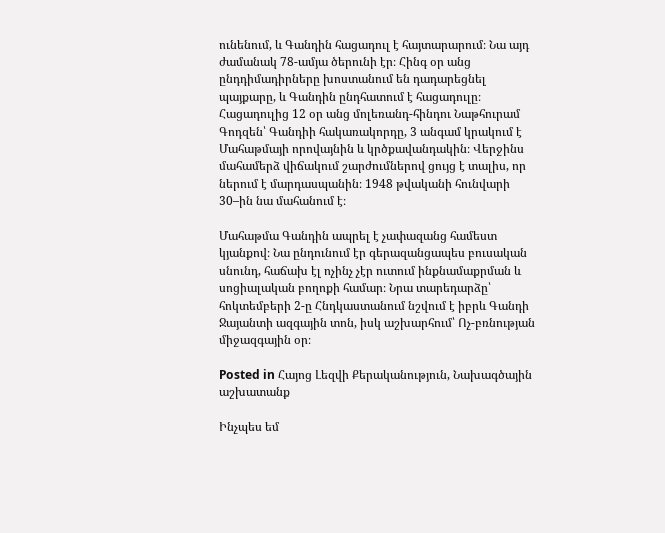ունենում, և Գանդին հացադուլ է հայտարարում։ Նա այդ ժամանակ 78-ամյա ծերունի էր։ Հինգ օր անց ընդդիմադիրները խոստանում են դադարեցնել պայքարը, և Գանդին ընդհատում է հացադուլը։ Հացադուլից 12 օր անց մոլեռանդ-հինդու Նաթհուրամ Գոդզեն՝ Գանդիի հակառակորդը, 3 անգամ կրակում է Մահաթմայի որովայնին և կրծքավանդակին։ Վերջինս մահամերձ վիճակում շարժումներով ցույց է տալիս, որ ներում է մարդասպանին։ 1948 թվականի հունվարի 30–ին նա մահանում է։

Մահաթմա Գանդին ապրել է չափազանց համեստ կյանքով։ Նա ընդունում էր գերազանցապես բուսական սնունդ, հաճախ էլ ոչինչ չէր ուտում ինքնամաքրման և սոցիալական բողոքի համար։ Նրա տարեդարձը՝ հոկտեմբերի 2-ը Հնդկաստանում նշվում է իբրև Գանդի Ջայանտի ազգային տոն, իսկ աշխարհում՝ Ոչ-բռնության միջազգային օր։

Posted in Հայոց Լեզվի Քերականություն, Նախագծային աշխատանք

Ինչպես եմ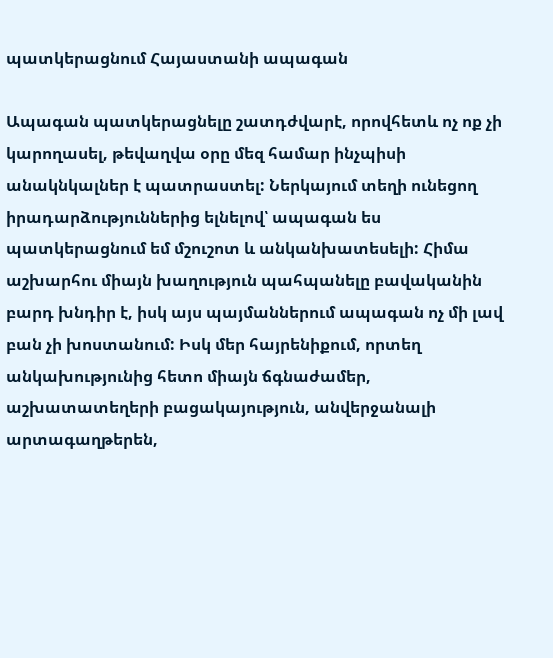պատկերացնում Հայաստանի ապագան

Ապագան պատկերացնելը շատդժվարէ, որովհետև ոչ ոք չի կարողասել, թեվաղվա օրը մեզ համար ինչպիսի անակնկալներ է պատրաստել: Ներկայում տեղի ունեցող իրադարձություններից ելնելով՝ ապագան ես պատկերացնում եմ մշուշոտ և անկանխատեսելի: Հիմա աշխարհու միայն խաղություն պահպանելը բավականին բարդ խնդիր է, իսկ այս պայմաններում ապագան ոչ մի լավ բան չի խոստանում: Իսկ մեր հայրենիքում, որտեղ անկախությունից հետո միայն ճգնաժամեր, աշխատատեղերի բացակայություն, անվերջանալի  արտագաղթերեն,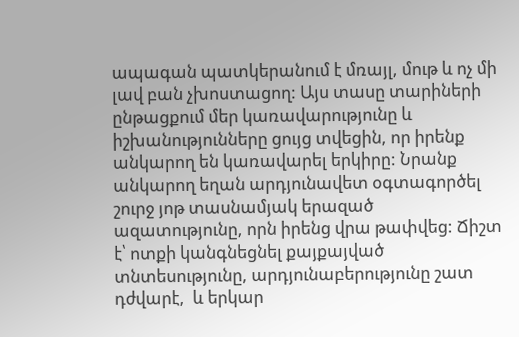ապագան պատկերանում է մռայլ, մութ և ոչ մի լավ բան չխոստացող: Այս տասը տարիների ընթացքում մեր կառավարությունը և իշխանությունները ցույց տվեցին, որ իրենք անկարող են կառավարել երկիրը: Նրանք անկարող եղան արդյունավետ օգտագործել շուրջ յոթ տասնամյակ երազած ազատությունը, որն իրենց վրա թափվեց: Ճիշտ է՝ ոտքի կանգնեցնել քայքայված տնտեսությունը, արդյունաբերությունը շատ դժվարէ,  և երկար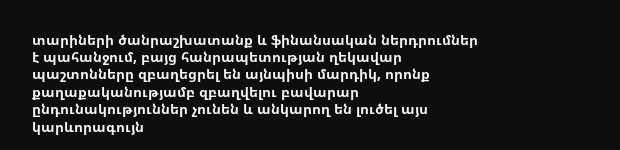տարիների ծանրաշխատանք և ֆինանսական ներդրումներ է պահանջում, բայց հանրապետության ղեկավար պաշտոնները զբաղեցրել են այնպիսի մարդիկ, որոնք քաղաքականությամբ զբաղվելու բավարար ընդունակություններ չունեն և անկարող են լուծել այս կարևորագույն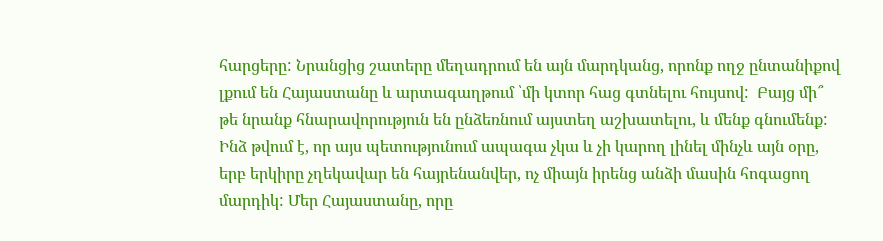հարցերը: Նրանցից շատերը մեղադրում են այն մարդկանց, որոնք ողջ ընտանիքով լքում են Հայաստանը և արտագաղթում ՝մի կտոր հաց գտնելու հույսով:  Բայց մի՞ թե նրանք հնարավորություն են ընձեռնում այստեղ աշխատելու, և մենք գնումենք:  Ինձ թվում է, որ այս պետությունում ապագա չկա և չի կարող լինել մինչև այն օրը, երբ երկիրը չղեկավար են հայրենանվեր, ոչ միայն իրենց անձի մասին հոգացող մարդիկ: Մեր Հայաստանը, որը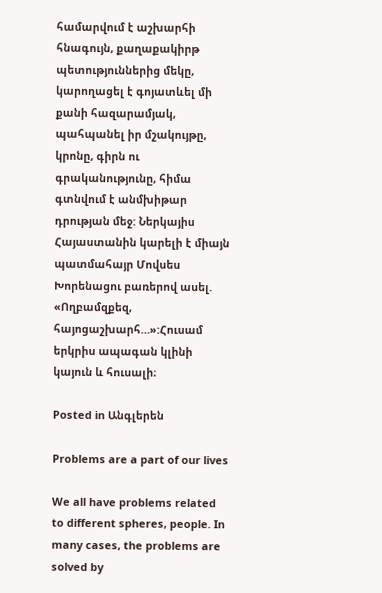համարվում է աշխարհի հնագույն, քաղաքակիրթ պետություններից մեկը, կարողացել է գոյատևել մի քանի հազարամյակ, պահպանել իր մշակույթը, կրոնը, գիրն ու գրականությունը, հիմա գտնվում է անմխիթար դրության մեջ: Ներկայիս Հայաստանին կարելի է միայն պատմահայր Մովսես Խորենացու բառերով ասել. «Ողբամզքեզ, հայոցաշխարհ…»:Հուսամ երկրիս ապագան կլինի կայուն և հուսալի։

Posted in Անգլերեն

Problems are a part of our lives

We all have problems related to different spheres, people. In many cases, the problems are solved by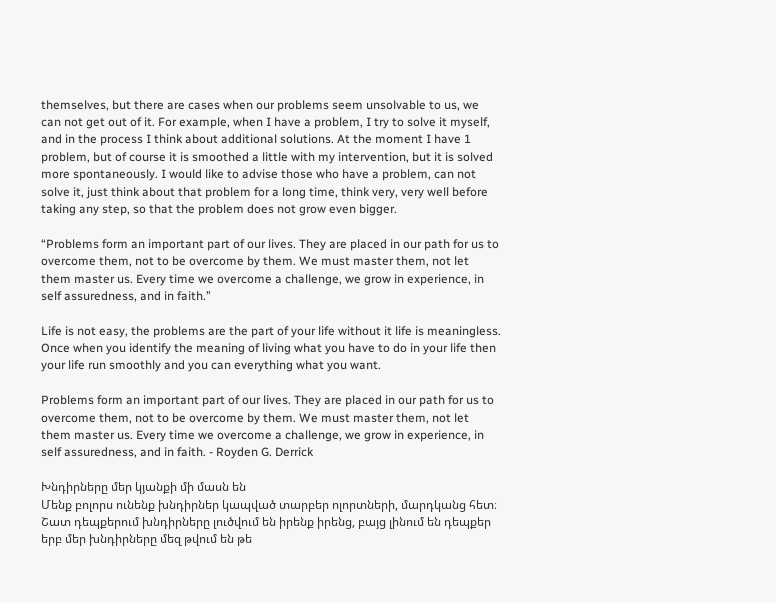themselves, but there are cases when our problems seem unsolvable to us, we can not get out of it. For example, when I have a problem, I try to solve it myself, and in the process I think about additional solutions. At the moment I have 1 problem, but of course it is smoothed a little with my intervention, but it is solved more spontaneously. I would like to advise those who have a problem, can not solve it, just think about that problem for a long time, think very, very well before taking any step, so that the problem does not grow even bigger.

“Problems form an important part of our lives. They are placed in our path for us to overcome them, not to be overcome by them. We must master them, not let them master us. Every time we overcome a challenge, we grow in experience, in self assuredness, and in faith.”

Life is not easy, the problems are the part of your life without it life is meaningless. Once when you identify the meaning of living what you have to do in your life then your life run smoothly and you can everything what you want.

Problems form an important part of our lives. They are placed in our path for us to overcome them, not to be overcome by them. We must master them, not let them master us. Every time we overcome a challenge, we grow in experience, in self assuredness, and in faith. - Royden G. Derrick

Խնդիրները մեր կյանքի մի մասն են
Մենք բոլորս ունենք խնդիրներ կապված տարբեր ոլորտների, մարդկանց հետ։ Շատ դեպքերում խնդիրները լուծվում են իրենք իրենց, բայց լինում են դեպքեր երբ մեր խնդիրները մեզ թվում են թե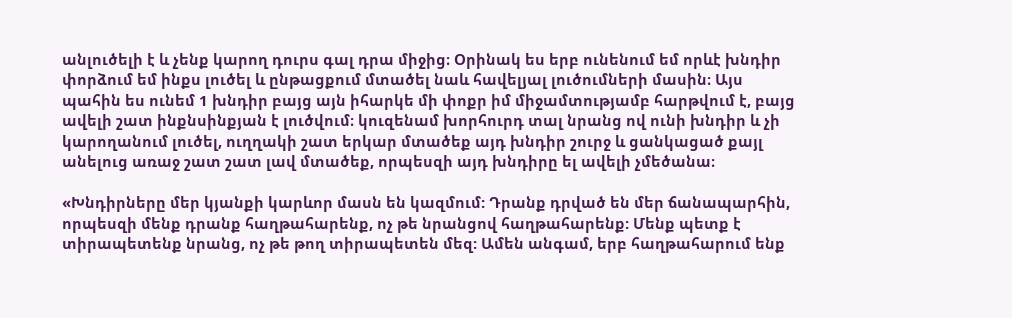անլուծելի է և չենք կարող դուրս գալ դրա միջից։ Օրինակ ես երբ ունենում եմ որևէ խնդիր փորձում եմ ինքս լուծել և ընթացքում մտածել նաև հավելյալ լուծումների մասին։ Այս պահին ես ունեմ 1 խնդիր բայց այն իհարկե մի փոքր իմ միջամտությամբ հարթվում է, բայց ավելի շատ ինքնսինքյան է լուծվում։ կուզենամ խորհուրդ տալ նրանց ով ունի խնդիր և չի կարողանում լուծել, ուղղակի շատ երկար մտածեք այդ խնդիր շուրջ և ցանկացած քայլ անելուց առաջ շատ շատ լավ մտածեք, որպեսզի այդ խնդիրը ել ավելի չմեծանա։

«Խնդիրները մեր կյանքի կարևոր մասն են կազմում: Դրանք դրված են մեր ճանապարհին, որպեսզի մենք դրանք հաղթահարենք, ոչ թե նրանցով հաղթահարենք: Մենք պետք է տիրապետենք նրանց, ոչ թե թող տիրապետեն մեզ: Ամեն անգամ, երբ հաղթահարում ենք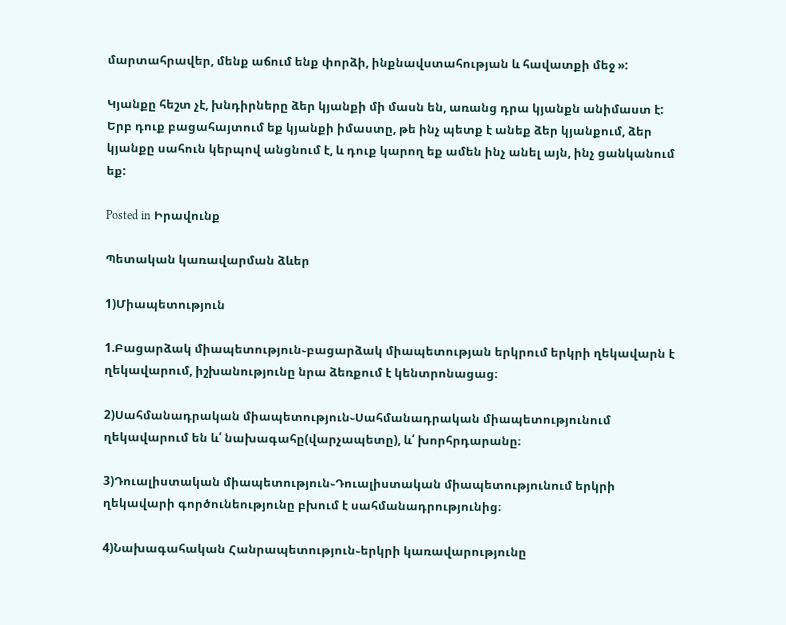մարտահրավեր, մենք աճում ենք փորձի, ինքնավստահության և հավատքի մեջ »:

Կյանքը հեշտ չէ, խնդիրները ձեր կյանքի մի մասն են, առանց դրա կյանքն անիմաստ է: Երբ դուք բացահայտում եք կյանքի իմաստը, թե ինչ պետք է անեք ձեր կյանքում, ձեր կյանքը սահուն կերպով անցնում է, և դուք կարող եք ամեն ինչ անել այն, ինչ ցանկանում եք:

Posted in Իրավունք

Պետական կառավարման ձևեր

1)Միապետություն

1.Բացարձակ միապետություն֊բացարձակ միապետության երկրում երկրի ղեկավարն է ղեկավարում, իշխանությունը նրա ձեռքում է կենտրոնացաց։

2)Սահմանադրական միապետություն֊Սահմանադրական միապետությունում ղեկավարում են և՛ նախագահը(վարչապետը), և՛ խորհրդարանը։

3)Դուալիստական միապետություն֊Դուալիստական միապետությունում երկրի ղեկավարի գործունեությունը բխում է սահմանադրությունից։

4)Նախագահական Հանրապետություն֊երկրի կառավարությունը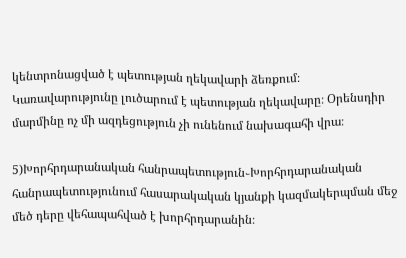կենտրոնացված է պետության ղեկավարի ձեռքում։ Կառավարությունը լուծարում է պետության ղեկավարը։ Օրենսդիր մարմինը ոչ մի ազդեցություն չի ունենում նախագահի վրա։

5)Խորհրդարանական հանրապետություն֊Խորհրդարանական հանրապետությունում հասարակական կյանքի կազմակերպման մեջ մեծ դերը վեհապահված է խորհրդարանին։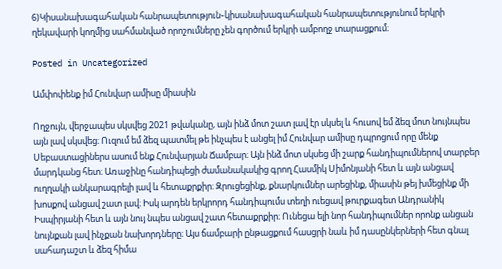6)Կիսանախագահական հանրապետություն֊կիսանախագահական հանրապետությունում երկրի ղեկավարի կողմից սահմանված որոշումները չեն գործում երկրի ամբողջ տարացքում։

Posted in Uncategorized

Ամփոփենք իմ Հունվար ամիսը միասին

Ողջույն, վերջապես սկսվեց 2021 թվականը, այն ինձ մոտ շատ լավ էր սկսել և հուսով եմ ձեզ մոտ նույնպես այն լավ սկսվեց։ Ուզում եմ ձեզ պատմել թե ինչպես է անցել իմ Հունվար ամիսը դպրոցում որը մենք Սեբաստացիներս ասում ենք Հունվարյան Ճամբար։ Այն ինձ մոտ սկսեց մի շարք հանդիպումներով տարբեր մարդկանց հետ։ Առաջինը հանդիպեցի ժամանակակից գրող Հասմիկ Սիմոնյանի հետ և այն անցավ ուղղակի անկարագրելի լավ և հետաքրքիր։ Զրուցեցինք, քնարկումներ արեցինք, միասին թեյ խմեցինք մի խոսքով անցավ շատ լավ։ Իսկ արդեն երկրորդ հանդիպումս տեղի ուեցավ թուրքագետ Անդրանիկ Իսպիրյանի հետ և այն նույ նպես անցավ շատ հետաքրքիր։ Ունեցա ելի նոր հանդիպումներ որոնք անցան նույնքան լավ ինչքան նախորդները։ Այս ճամբարի ընթացքում հասցրի նաև իմ դասընկերների հետ գնալ սահադաշտ և ձեզ հիմա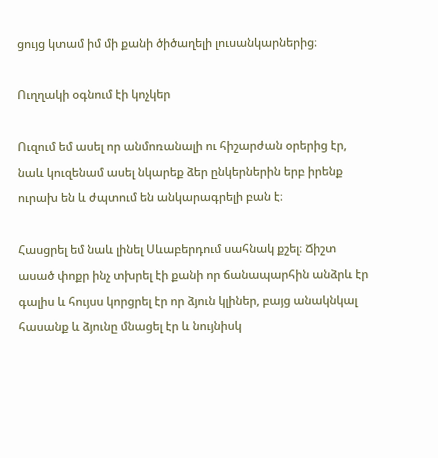ցույց կտամ իմ մի քանի ծիծաղելի լուսանկարներից։

Ուղղակի օգնում էի կոչկեր

Ուզում եմ ասել որ անմոռանալի ու հիշարժան օրերից էր, նաև կուզենամ ասել նկարեք ձեր ընկերներին երբ իրենք ուրախ են և ժպտում են անկարագրելի բան է։

Հասցրել եմ նաև լինել Սևաբերդում սահնակ քշել։ Ճիշտ ասած փոքր ինչ տխրել էի քանի որ ճանապարհին անձրև էր գալիս և հույսս կորցրել էր որ ձյուն կլիներ, բայց անակնկալ հասանք և ձյունը մնացել էր և նույնիսկ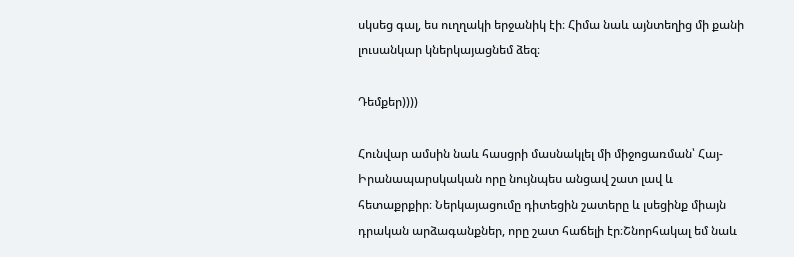սկսեց գալ, ես ուղղակի երջանիկ էի։ Հիմա նաև այնտեղից մի քանի լուսանկար կներկայացնեմ ձեզ։

Դեմքեր))))

Հունվար ամսին նաև հասցրի մասնակլել մի միջոցառման՝ Հայ-Իրանապարսկական որը նույնպես անցավ շատ լավ և հետաքրքիր։ Ներկայացումը դիտեցին շատերը և լսեցինք միայն դրական արձագանքներ, որը շատ հաճելի էր։Շնորհակալ եմ նաև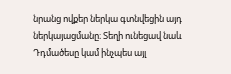նրանց ովքեր ներկա գտնվեցին այդ ներկայացմանը։ Տեղի ունեցավ նաև Դդմածեսը կամ ինչպես այլ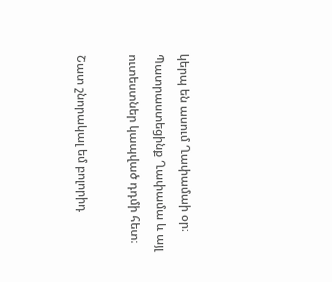կերպ են ասում Ղափամաի օր։ Պատրաստեցինք Ղափամա և այլ ուտեստներ կապված դդմի հետ։

Շատ շնորակալ եմ բոլորիդ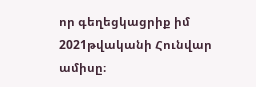որ գեղեցկացրիք իմ 2021թվականի Հունվար ամիսը։